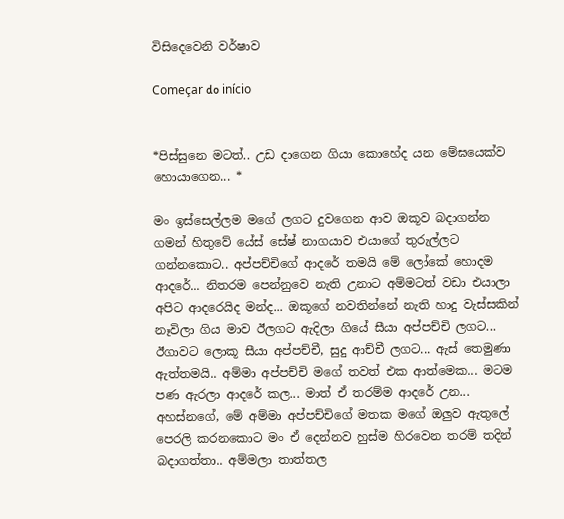විසිදෙවෙනි වර්ෂාව

Começar do início


*පිස්සුනෙ මටත්.. උඩ දාගෙන ගියා කොහේද යන මේඝයෙක්ව හොයාගෙන... *

මං ඉස්සෙල්ලම මගේ ලගට දුවගෙන ආව ඔකූව බදාගන්න ගමන් හිතුවේ යේස් සේෂ් නාගයාව එයාගේ තුරුල්ලට ගන්නකොට.. අප්පච්චිගේ ආදරේ තමයි මේ ලෝකේ හොදම ආදරේ... නිතරම පෙන්නුවෙ නැති උනාට අම්මටත් වඩා එයාලා අපිට ආදරෙයිද මන්ද... ඔකූගේ නවතින්නේ නැති හාදු වැස්සකින් නෑවිලා ගිය මාව ඊලගට ඇදිලා ගියේ සීයා අප්පච්චි ලගට... ඊගාවට ලොකූ සීයා අප්පච්චී, සුදු ආච්චී ලගට... ඇස් තෙමුණා ඇත්තමයි.. අම්මා අප්පච්චි මගේ තවත් එක ආත්මෙක... මටම පණ ඇරලා ආදරේ කල... මාත් ඒ තරම්ම ආදරේ උන... අහස්නගේ, මේ අම්මා අප්පච්චිගේ මතක මගේ ඔලුව ඇතුලේ පෙරලි කරනකොට මං ඒ දෙන්නව හුස්ම හිරවෙන තරම් තදින් බදාගත්තා.. අම්මලා තාත්තල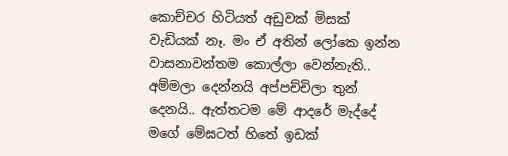කොච්චර හිටියත් අඩුවක් මිසක් වැඩියක් නෑ. මං ඒ අතින් ලෝකෙ ඉන්න වාසනාවන්තම කොල්ලා වෙන්නැති.. අම්මලා දෙන්නයි අප්පච්චිලා තුන් දෙනයි.. ඇත්තටම මේ ආදරේ මැද්දේ මගේ මේඝටත් හිතේ ඉඩක්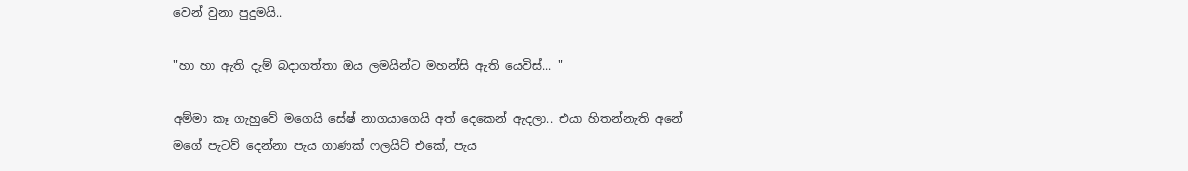වෙන් වුනා පුදුමයි..

"හා හා ඇති දැම් බදාගත්තා ඔය ලමයින්ට මහන්සි ඇති යෙවිස්... "

අම්මා කෑ ගැහුවේ මගෙයි සේෂ් නාගයාගෙයි අත් දෙකෙන් ඇදලා.. එයා හිතන්නැති අනේ මගේ පැටව් දෙන්නා පැය ගාණක් ෆලයිට් එකේ, පැය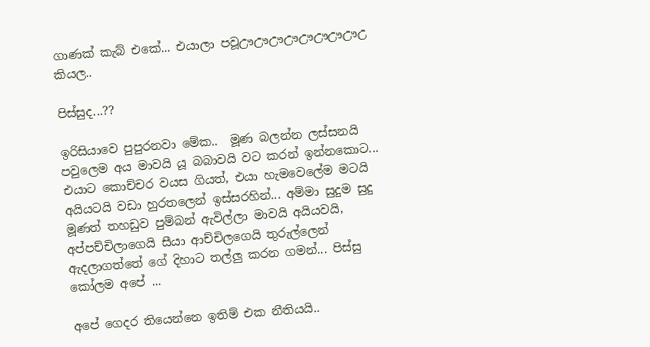ගාණක් කැබ් එකේ... එයාලා පවූඌඌඌඌඌඌඌඌඋ කියල..

පිස්සුද...??

ඉරිසියාවෙ පුපුරනවා මේක..  මූණ බලන්න ලස්සනයි පවුලෙම අය මාවයි යූ බබාවයි වට කරන් ඉන්නකොට... එයාට කොච්චර වයස ගියත්, එයා හැමවෙලේම මටයි අයියටයි වඩා හුරතලෙන් ඉස්සරහින්... අම්මා සුදුම සුදු මූණත් තහඩුව පුම්බන් ඇවිල්ලා මාවයි අයියවයි,
අප්පච්චිලාගෙයි සීයා ආච්චිලගෙයි තුරුල්ලෙන් ඇදලාගත්තේ ගේ දිහාට තල්ලු කරන ගමන්... පිස්සු කෝලම අපේ ...

අපේ ගෙදර තියෙන්නෙ ඉතිම් එක නීතියයි..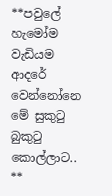**පවුලේ හැමෝම වැඩියම ආදරේ වෙන්නෝනෙ මේ සුකුටු බුකුටු කොල්ලාට.. **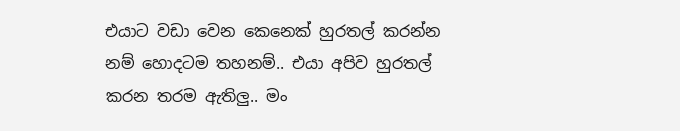එයාට වඩා වෙන කෙනෙක් හුරතල් කරන්න නම් හොදටම තහනම්.. එයා අපිව හුරතල් කරන තරම ඇතිලු.. මං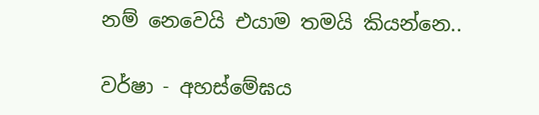නම් නෙවෙයි එයාම තමයි කියන්නෙ..

වර්ෂා - අහස්මේඝය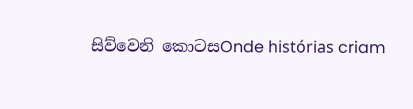සිව්වෙනි කොටසOnde histórias criam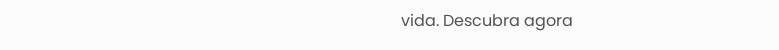vida. Descubra agora